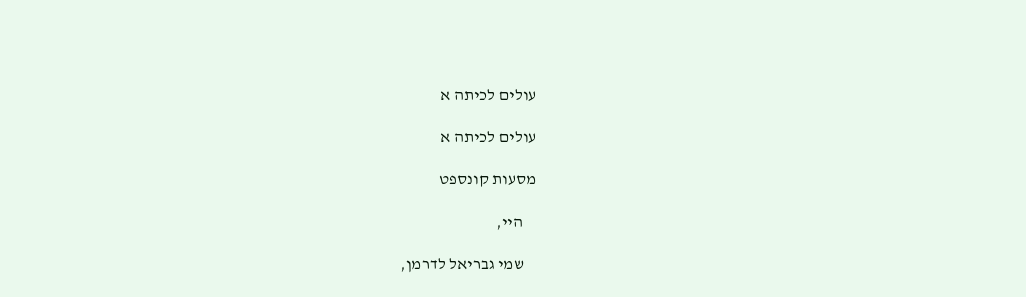עולים לכיתה א

עולים לכיתה א

מסעות קונספט

    היי,

    שמי גבריאל לדרמן,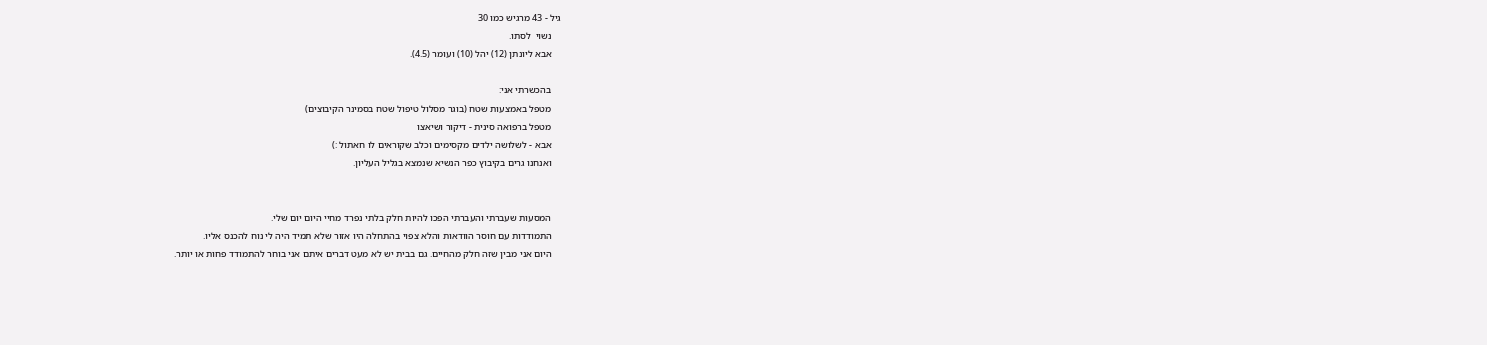גיל - 43 מרגיש כמו 30
    נשוי  לסתו.
    אבא ליונתן (12) יהל (10) ועומר (4.5).

    בהכשרתי אני:
    מטפל באמצעות שטח (בוגר מסלול טיפול שטח בסמינר הקיבוצים)
    מטפל ברפואה סינית - דיקור ושיאצו
    אבא - לשלושה ילדים מקסימים וכלב שקוראים לו חאתול :)
    ואנחנו גרים בקיבוץ כפר הנשיא שנמצא בגליל העליון.


    המסעות שעברתי והעברתי הפכו להיות חלק בלתי נפרד מחיי היום יום שלי.
    התמודדות עם חוסר הוודאות והלא צפוי בהתחלה היו אזור שלא תמיד היה לי נוח להכנס אליו.
    היום אני מבין שזה חלק מהחיים. גם בבית יש לא מעט דברים איתם אני בוחר להתמודד פחות או יותר.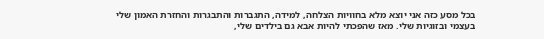בכל מסע כזה אני יוצא מלא בחוויות הצלחה, למידה, התגברות והתבגרות והחזרת האמון שלי בעצמי ובזוגיות שלי. מאז שהפכתי להיות אבא גם בילדים שלי,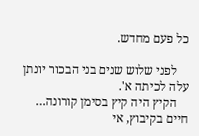כל פעם מחדש.

    לפני שלוש שנים בני הבכור יונתן עלה לכיתה א'.
    הקיץ היה קיץ בסימן קורונה… חיים בקיבוץ, אי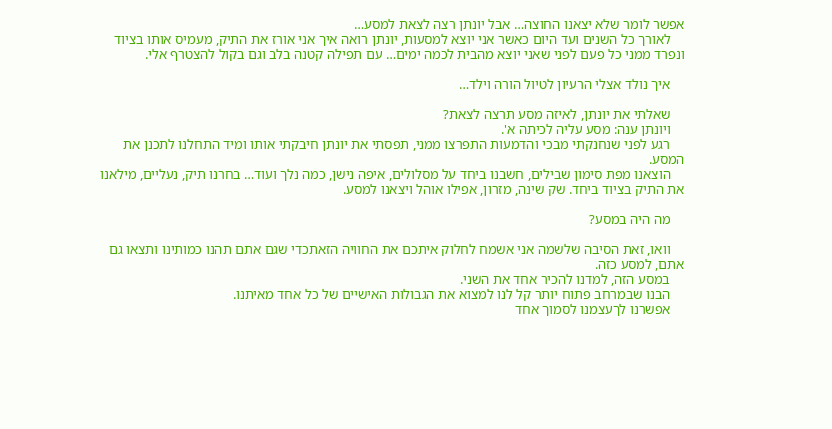אפשר לומר שלא יצאנו החוצה… אבל יונתן רצה לצאת למסע…
    לאורך כל השנים ועד היום כאשר אני יוצא למסעות, יונתן רואה איך אני אורז את התיק, מעמיס אותו בציוד ונפרד ממני כל פעם לפני שאני יוצא מהבית לכמה ימים… עם תפילה קטנה בלב וגם בקול להצטרף אלי.

    איך נולד אצלי הרעיון לטיול הורה וילד…

    שאלתי את יונתן, לאיזה מסע תרצה לצאת?
    ויונתן ענה: מסע עליה לכיתה א'.
    רגע לפני שנחנקתי מבכי והדמעות התפרצו ממני, תפסתי את יונתן חיבקתי אותו ומיד התחלנו לתכנן את המסע.
    הוצאנו מפת סימון שבילים, חשבנו ביחד על מסלולים, איפה נישן, כמה נלך ועוד… בחרנו תיק, נעליים, מילאנו את התיק בציוד ביחד. שק שינה, מזרון, אפילו אוהל ויצאנו למסע.

    מה היה במסע?

    וואו, זאת הסיבה שלשמה אני אשמח לחלוק איתכם את החוויה הזאתכדי שגם אתם תהנו כמותינו ותצאו גם אתם, למסע כזה.
    במסע הזה, למדנו להכיר אחד את השני.
    הבנו שבמרחב פתוח יותר קל לנו למצוא את הגבולות האישיים של כל אחד מאיתנו.
    אפשרנו לךעצמנו לסמוך אחד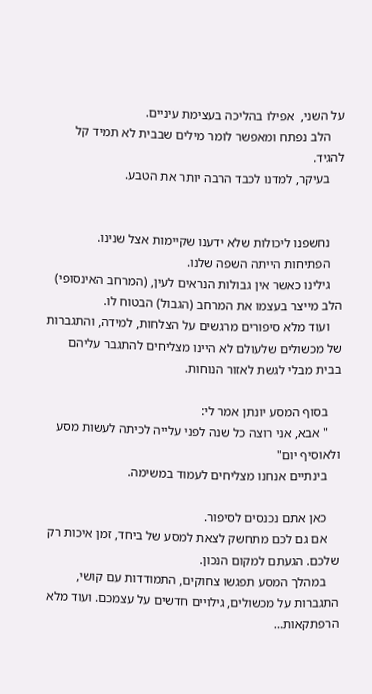על השני,  אפילו בהליכה בעצימת עיניים.
    הלב נפתח ומאפשר לומר מילים שבבית לא תמיד קל להגיד.
    בעיקר, למדנו לכבד הרבה יותר את הטבע.


    נחשפנו ליכולות שלא ידענו שקיימות אצל שנינו.
    הפתיחות הייתה השפה שלנו.
    גילינו כאשר אין גבולות הנראים לעין, (המרחב האינסופי) הלב מייצר בעצמו את המרחב (הגבול) הבטוח לו.
    ועוד מלא סיפורים מרגשים על הצלחות, למידה, והתגברות של מכשולים שלעולם לא היינו מצליחים להתגבר עליהם בבית מבלי לגשת לאזור הנוחות.

    בסוף המסע יונתן אמר לי:
    " אבא, אני רוצה כל שנה לפני עלייה לכיתה לעשות מסע ולאוסיף יום"
    בינתיים אנחנו מצליחים לעמוד במשימה.

    כאן אתם נכנסים לסיפור.
    אם גם לכם מתחשק לצאת למסע של ביחד, זמן איכות רק שלכם. הגעתם למקום הנכון.
    במהלך המסע תפגשו צחוקים, התמודדות עם קושי, התגברות על מכשולים, גילויים חדשים על עצמכם. ועוד מלא הרפתקאות…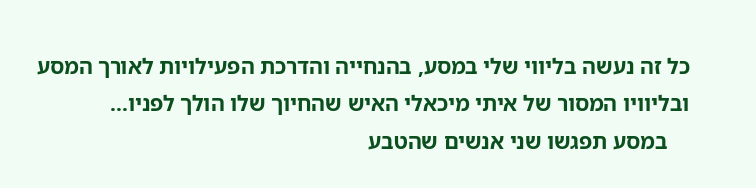כל זה נעשה בליווי שלי במסע, בהנחייה והדרכת הפעילויות לאורך המסע ובליוויו המסור של איתי מיכאלי האיש שהחיוך שלו הולך לפניו…
    במסע תפגשו שני אנשים שהטבע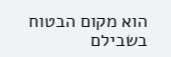הוא מקום הבטוח בשבילם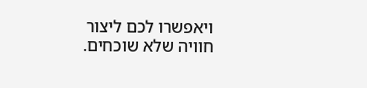ויאפשרו לכם ליצור חוויה שלא שוכחים.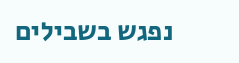נפגש בשבילים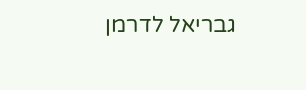גבריאל לדרמן